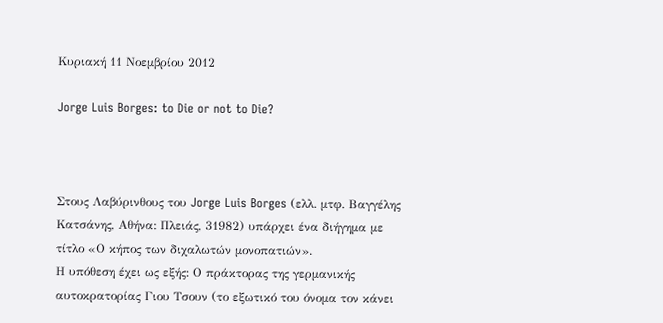Κυριακή 11 Νοεμβρίου 2012

Jorge Luis Borges: to Die or not to Die?



Στους Λαβύρινθους του Jorge Luis Borges (ελλ. μτφ. Βαγγέλης Κατσάνης, Αθήνα: Πλειάς, 31982) υπάρχει ένα διήγημα με τίτλο «Ο κήπος των διχαλωτών μονοπατιών».
Η υπόθεση έχει ως εξής: Ο πράκτορας της γερμανικής αυτοκρατορίας Γιου Τσουν (το εξωτικό του όνομα τον κάνει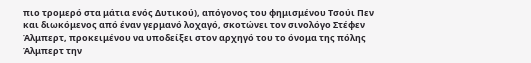πιο τρομερό στα μάτια ενός Δυτικού), απόγονος του φημισμένου Τσούι Πεν και διωκόμενος από έναν γερμανό λοχαγό, σκοτώνει τον σινολόγο Στέφεν Άλμπερτ, προκειμένου να υποδείξει στον αρχηγό του το όνομα της πόλης Άλμπερτ την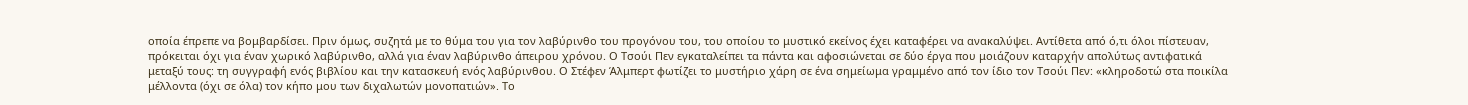οποία έπρεπε να βομβαρδίσει. Πριν όμως, συζητά με το θύμα του για τον λαβύρινθο του προγόνου του, του οποίου το μυστικό εκείνος έχει καταφέρει να ανακαλύψει. Αντίθετα από ό,τι όλοι πίστευαν, πρόκειται όχι για έναν χωρικό λαβύρινθο, αλλά για έναν λαβύρινθο άπειρου χρόνου. Ο Τσούι Πεν εγκαταλείπει τα πάντα και αφοσιώνεται σε δύο έργα που μοιάζουν καταρχήν απολύτως αντιφατικά μεταξύ τους: τη συγγραφή ενός βιβλίου και την κατασκευή ενός λαβύρινθου. Ο Στέφεν Άλμπερτ φωτίζει το μυστήριο χάρη σε ένα σημείωμα γραμμένο από τον ίδιο τον Τσούι Πεν: «κληροδοτώ στα ποικίλα μέλλοντα (όχι σε όλα) τον κήπο μου των διχαλωτών μονοπατιών». Το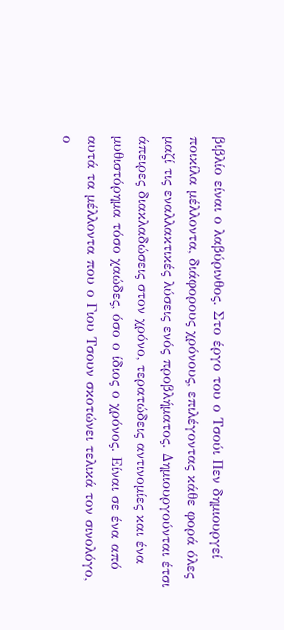βιβλίο είναι ο λαβύρινθος. Στο έργο του ο Τσούι Πεν δημιουργεί ποικίλα μέλλοντα, διάφορους χρόνους, επιλέγοντας κάθε φορά όλες μαζί τις εναλλακτικές λύσεις ενός προβλήματος. Δημιουργούνται έτσι άπειρες διακλαδώσεις στον χρόνο, τερατώδεις αντινομίες και ένα μυθιστόρημα τόσο χαώδες, όσο ο ίδιος ο χρόνος. Είναι σε ένα από αυτά τα μέλλοντα που ο Γιου Τσουν σκοτώνει τελικά τον σινολόγο, ο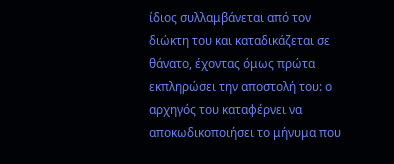ίδιος συλλαμβάνεται από τον διώκτη του και καταδικάζεται σε θάνατο, έχοντας όμως πρώτα εκπληρώσει την αποστολή του: ο αρχηγός του καταφέρνει να αποκωδικοποιήσει το μήνυμα που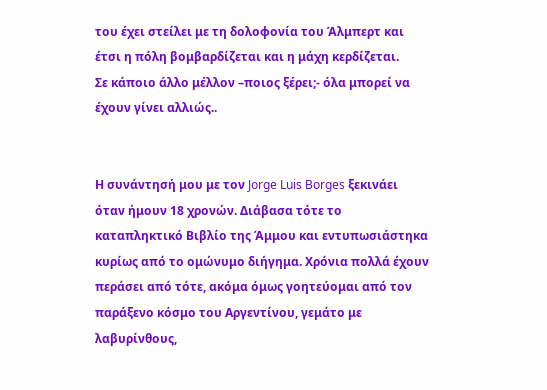του έχει στείλει με τη δολοφονία του Άλμπερτ και έτσι η πόλη βομβαρδίζεται και η μάχη κερδίζεται.
Σε κάποιο άλλο μέλλον –ποιος ξέρει;- όλα μπορεί να έχουν γίνει αλλιώς..


Η συνάντησή μου με τον Jorge Luis Borges ξεκινάει όταν ήμουν 18 χρονών. Διάβασα τότε το καταπληκτικό Βιβλίο της Άμμου και εντυπωσιάστηκα κυρίως από το ομώνυμο διήγημα. Χρόνια πολλά έχουν περάσει από τότε, ακόμα όμως γοητεύομαι από τον παράξενο κόσμο του Αργεντίνου, γεμάτο με λαβυρίνθους,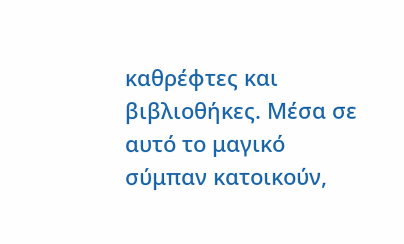καθρέφτες και βιβλιοθήκες. Μέσα σε αυτό το μαγικό σύμπαν κατοικούν,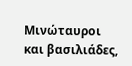Μινώταυροι και βασιλιάδες,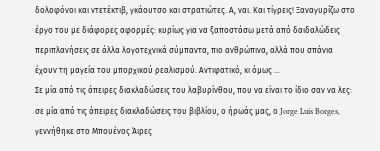δολοφόνοι και ντετέκτιβ, γκάουτσο και στρατιώτες. Α, ναι. Και τίγρεις! Ξαναγυρίζω στο έργο του με διάφορες αφορμές: κυρίως για να ξαποστάσω μετά από δαιδαλώδεις περιπλανήσεις σε άλλα λογοτεχνικά σύμπαντα, πιο ανθρώπινα, αλλά που σπάνια έχουν τη μαγεία του μπορχικού ρεαλισμού. Αντιφατικό, κι όμως ...
Σε μία από τις άπειρες διακλαδώσεις του λαβυρίνθου, που να είναι το ίδιο σαν να λες: σε μία από τις άπειρες διακλαδώσεις του βιβλίου, ο ήρωάς μας, ο Jorge Luis Borges, γεννήθηκε στο Μπουένος Άιρες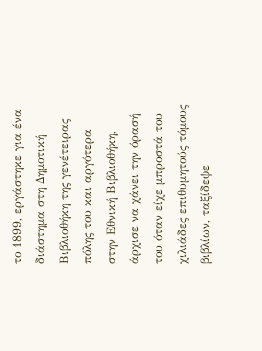το 1899, εργάστηκε για ένα διάστημα στη Δημοτική Βιβλιοθήκη της γενέτειρας πόλης του και αργότερα στην Εθνική Βιβλιοθήκη, άρχισε να χάνει την όρασή του όταν είχε μπροστά του χιλιάδες επιθυμητούς τόμους βιβλίων, ταξίδεψε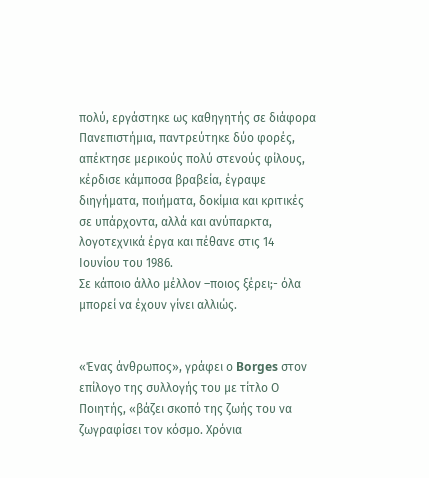πολύ, εργάστηκε ως καθηγητής σε διάφορα Πανεπιστήμια, παντρεύτηκε δύο φορές, απέκτησε μερικούς πολύ στενούς φίλους, κέρδισε κάμποσα βραβεία, έγραψε διηγήματα, ποιήματα, δοκίμια και κριτικές σε υπάρχοντα, αλλά και ανύπαρκτα, λογοτεχνικά έργα και πέθανε στις 14 Ιουνίου του 1986.
Σε κάποιο άλλο μέλλον –ποιος ξέρει;- όλα μπορεί να έχουν γίνει αλλιώς.


«Ένας άνθρωπος», γράφει ο Borges στον επίλογο της συλλογής του με τίτλο Ο Ποιητής, «βάζει σκοπό της ζωής του να ζωγραφίσει τον κόσμο. Χρόνια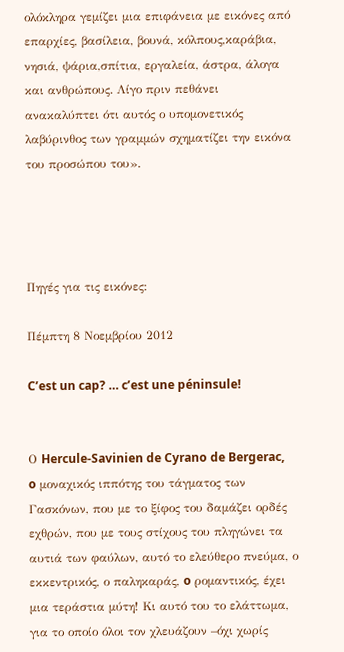ολόκληρα γεμίζει μια επιφάνεια με εικόνες από επαρχίες, βασίλεια, βουνά, κόλπους,καράβια, νησιά, ψάρια,σπίτια, εργαλεία, άστρα, άλογα και ανθρώπους. Λίγο πριν πεθάνει ανακαλύπτει ότι αυτός ο υπομονετικός λαβύρινθος των γραμμών σχηματίζει την εικόνα του προσώπου του».




Πηγές για τις εικόνες:

Πέμπτη 8 Νοεμβρίου 2012

C’est un cap? … c’est une péninsule!


Ο Hercule-Savinien de Cyrano de Bergerac, o μοναχικός ιππότης του τάγματος των Γασκόνων, που με το ξίφος του δαμάζει ορδές εχθρών, που με τους στίχους του πληγώνει τα αυτιά των φαύλων, αυτό το ελεύθερο πνεύμα, ο εκκεντρικός, ο παληκαράς, o ρομαντικός, έχει μια τεράστια μύτη! Κι αυτό του το ελάττωμα, για το οποίο όλοι τον χλευάζουν –όχι χωρίς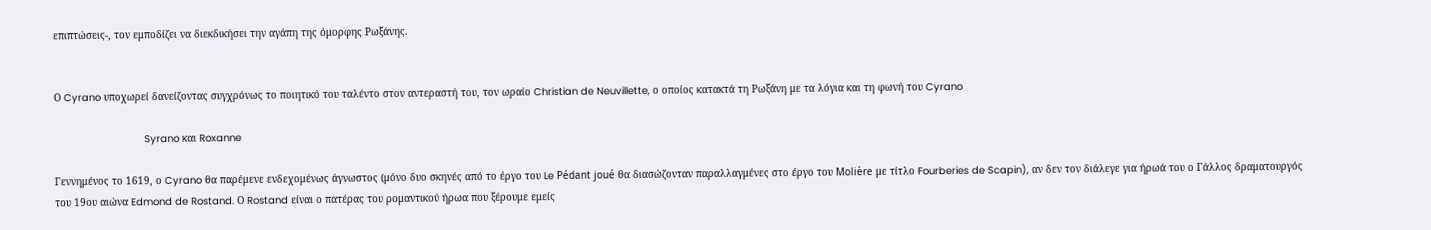επιπτώσεις-, τον εμποδίζει να διεκδικήσει την αγάπη της όμορφης Ρωξάνης.


Ο Cyrano υποχωρεί δανείζοντας συγχρόνως το ποιητικό του ταλέντο στον αντεραστή του, τον ωραίο Christian de Neuvillette, ο οποίος κατακτά τη Ρωξάνη με τα λόγια και τη φωνή του Cyrano

                              Syrano και Roxanne

Γεννημένος το 1619, ο Cyrano θα παρέμενε ενδεχομένως άγνωστος (μόνο δυο σκηνές από το έργο του Le Pédant joué θα διασώζονταν παραλλαγμένες στο έργο του Molière με τίτλο Fourberies de Scapin), αν δεν τον διάλεγε για ήρωά του ο Γάλλος δραματουργός του 19ου αιώνα Edmond de Rostand. Ο Rostand είναι ο πατέρας του ρομαντικού ήρωα που ξέρουμε εμείς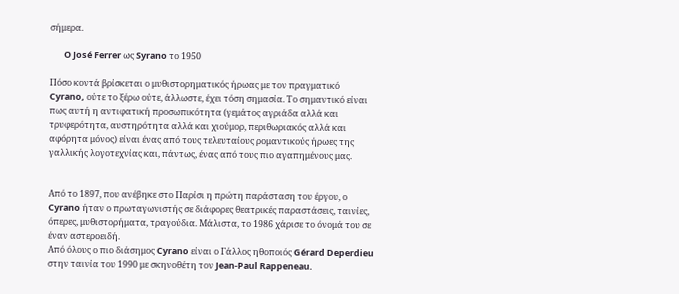σήμερα.

       O José Ferrer ως Syrano το 1950

Πόσο κοντά βρίσκεται ο μυθιστορηματικός ήρωας με τον πραγματικό Cyrano, ούτε το ξέρω ούτε, άλλωστε, έχει τόση σημασία. Το σημαντικό είναι πως αυτή η αντιφατική προσωπικότητα (γεμάτος αγριάδα αλλά και τρυφερότητα, αυστηρότητα αλλά και χιούμορ, περιθωριακός αλλά και αφόρητα μόνος) είναι ένας από τους τελευταίους ρομαντικούς ήρωες της γαλλικής λογοτεχνίας και, πάντως, ένας από τους πιο αγαπημένους μας.


Από το 1897, που ανέβηκε στο Παρίσι η πρώτη παράσταση του έργου, ο Cyrano ήταν ο πρωταγωνιστής σε διάφορες θεατρικές παραστάσεις, ταινίες, όπερες, μυθιστορήματα, τραγούδια. Μάλιστα, το 1986 χάρισε το όνομά του σε έναν αστεροειδή.
Από όλους ο πιο διάσημος Cyrano είναι ο Γάλλος ηθοποιός Gérard Deperdieu στην ταινία του 1990 με σκηνοθέτη τον Jean-Paul Rappeneau.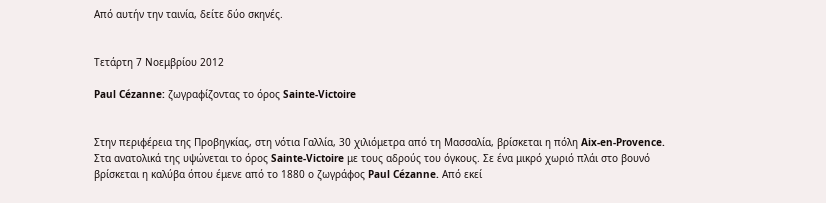Από αυτήν την ταινία, δείτε δύο σκηνές.


Τετάρτη 7 Νοεμβρίου 2012

Paul Cézanne: ζωγραφίζοντας το όρος Sainte-Victoire


Στην περιφέρεια της Προβηγκίας, στη νότια Γαλλία, 30 χιλιόμετρα από τη Μασσαλία, βρίσκεται η πόλη Aix-en-Provence. Στα ανατολικά της υψώνεται το όρος Sainte-Victoire με τους αδρούς του όγκους. Σε ένα μικρό χωριό πλάι στο βουνό βρίσκεται η καλύβα όπου έμενε από το 1880 ο ζωγράφος Paul Cézanne. Από εκεί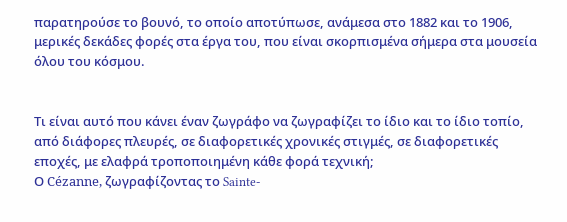παρατηρούσε το βουνό, το οποίο αποτύπωσε, ανάμεσα στο 1882 και το 1906, μερικές δεκάδες φορές στα έργα του, που είναι σκορπισμένα σήμερα στα μουσεία όλου του κόσμου.


Τι είναι αυτό που κάνει έναν ζωγράφο να ζωγραφίζει το ίδιο και το ίδιο τοπίο, από διάφορες πλευρές, σε διαφορετικές χρονικές στιγμές, σε διαφορετικές εποχές, με ελαφρά τροποποιημένη κάθε φορά τεχνική;
Ο Cézanne, ζωγραφίζοντας το Sainte-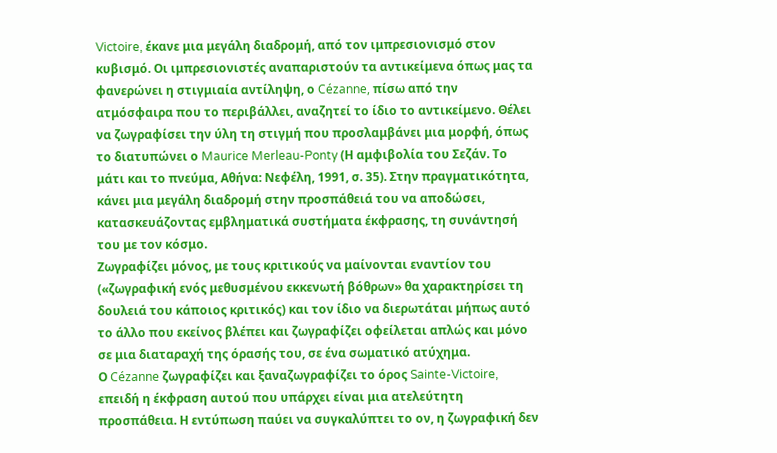Victoire, έκανε μια μεγάλη διαδρομή, από τον ιμπρεσιονισμό στον κυβισμό. Οι ιμπρεσιονιστές αναπαριστούν τα αντικείμενα όπως μας τα φανερώνει η στιγμιαία αντίληψη, ο Cézanne, πίσω από την ατμόσφαιρα που το περιβάλλει, αναζητεί το ίδιο το αντικείμενο. Θέλει να ζωγραφίσει την ύλη τη στιγμή που προσλαμβάνει μια μορφή, όπως το διατυπώνει ο Maurice Merleau-Ponty (Η αμφιβολία του Σεζάν. Το μάτι και το πνεύμα, Αθήνα: Νεφέλη, 1991, σ. 35). Στην πραγματικότητα, κάνει μια μεγάλη διαδρομή στην προσπάθειά του να αποδώσει, κατασκευάζοντας εμβληματικά συστήματα έκφρασης, τη συνάντησή του με τον κόσμο.
Ζωγραφίζει μόνος, με τους κριτικούς να μαίνονται εναντίον του («ζωγραφική ενός μεθυσμένου εκκενωτή βόθρων» θα χαρακτηρίσει τη δουλειά του κάποιος κριτικός) και τον ίδιο να διερωτάται μήπως αυτό το άλλο που εκείνος βλέπει και ζωγραφίζει οφείλεται απλώς και μόνο σε μια διαταραχή της όρασής του, σε ένα σωματικό ατύχημα.
Ο Cézanne ζωγραφίζει και ξαναζωγραφίζει το όρος Sainte-Victoire, επειδή η έκφραση αυτού που υπάρχει είναι μια ατελεύτητη προσπάθεια. Η εντύπωση παύει να συγκαλύπτει το ον, η ζωγραφική δεν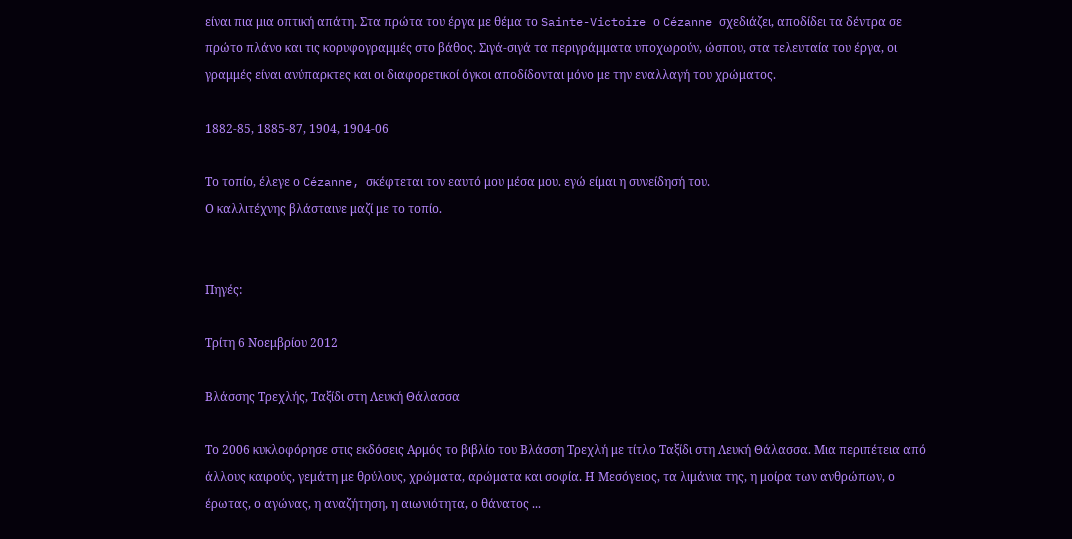είναι πια μια οπτική απάτη. Στα πρώτα του έργα με θέμα το Sainte-Victoire ο Cézanne σχεδιάζει, αποδίδει τα δέντρα σε πρώτο πλάνο και τις κορυφογραμμές στο βάθος. Σιγά-σιγά τα περιγράμματα υποχωρούν, ώσπου, στα τελευταία του έργα, οι γραμμές είναι ανύπαρκτες και οι διαφορετικοί όγκοι αποδίδονται μόνο με την εναλλαγή του χρώματος.

1882-85, 1885-87, 1904, 1904-06

Το τοπίο, έλεγε ο Cézanne, σκέφτεται τον εαυτό μου μέσα μου. εγώ είμαι η συνείδησή του.
Ο καλλιτέχνης βλάσταινε μαζί με το τοπίο.


Πηγές:

Τρίτη 6 Νοεμβρίου 2012

Βλάσσης Τρεχλής, Ταξίδι στη Λευκή Θάλασσα

Το 2006 κυκλοφόρησε στις εκδόσεις Αρμός το βιβλίο του Βλάσση Τρεχλή με τίτλο Ταξίδι στη Λευκή Θάλασσα. Μια περιπέτεια από άλλους καιρούς, γεμάτη με θρύλους, χρώματα, αρώματα και σοφία. Η Μεσόγειος, τα λιμάνια της, η μοίρα των ανθρώπων, ο έρωτας, ο αγώνας, η αναζήτηση, η αιωνιότητα, ο θάνατος ...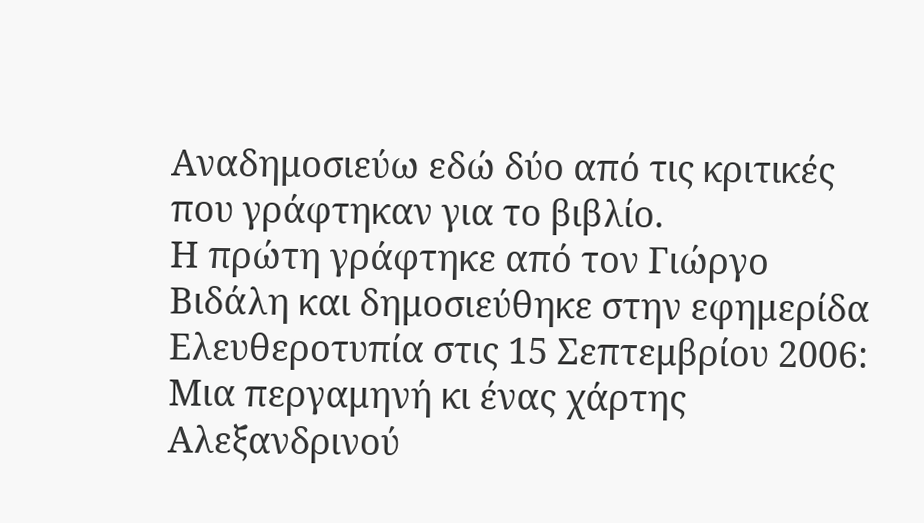Αναδημοσιεύω εδώ δύο από τις κριτικές που γράφτηκαν για το βιβλίο.
Η πρώτη γράφτηκε από τον Γιώργο Βιδάλη και δημοσιεύθηκε στην εφημερίδα Ελευθεροτυπία στις 15 Σεπτεμβρίου 2006:
Μια περγαμηνή κι ένας χάρτης Αλεξανδρινού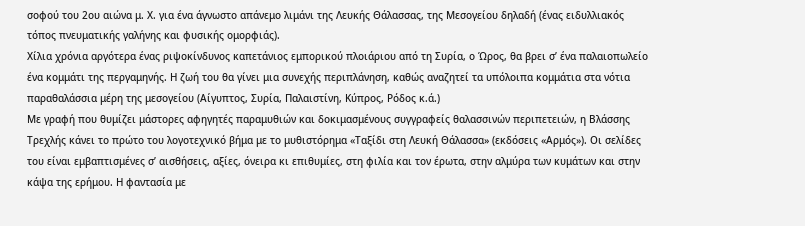σοφού του 2ου αιώνα μ. Χ. για ένα άγνωστο απάνεμο λιμάνι της Λευκής Θάλασσας, της Μεσογείου δηλαδή (ένας ειδυλλιακός τόπος πνευματικής γαλήνης και φυσικής ομορφιάς).
Χίλια χρόνια αργότερα ένας ριψοκίνδυνος καπετάνιος εμπορικού πλοιάριου από τη Συρία, ο Ώρος, θα βρει σ’ ένα παλαιοπωλείο ένα κομμάτι της περγαμηνής. Η ζωή του θα γίνει μια συνεχής περιπλάνηση, καθώς αναζητεί τα υπόλοιπα κομμάτια στα νότια παραθαλάσσια μέρη της μεσογείου (Αίγυπτος, Συρία, Παλαιστίνη, Κύπρος, Ρόδος κ.ά.)
Με γραφή που θυμίζει μάστορες αφηγητές παραμυθιών και δοκιμασμένους συγγραφείς θαλασσινών περιπετειών, η Βλάσσης Τρεχλής κάνει το πρώτο του λογοτεχνικό βήμα με το μυθιστόρημα «Ταξίδι στη Λευκή Θάλασσα» (εκδόσεις «Αρμός»). Οι σελίδες του είναι εμβαπτισμένες σ’ αισθήσεις, αξίες, όνειρα κι επιθυμίες, στη φιλία και τον έρωτα, στην αλμύρα των κυμάτων και στην κάψα της ερήμου. Η φαντασία με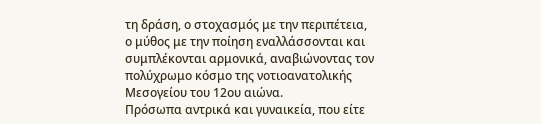τη δράση, ο στοχασμός με την περιπέτεια, ο μύθος με την ποίηση εναλλάσσονται και συμπλέκονται αρμονικά, αναβιώνοντας τον πολύχρωμο κόσμο της νοτιοανατολικής Μεσογείου του 12ου αιώνα.
Πρόσωπα αντρικά και γυναικεία, που είτε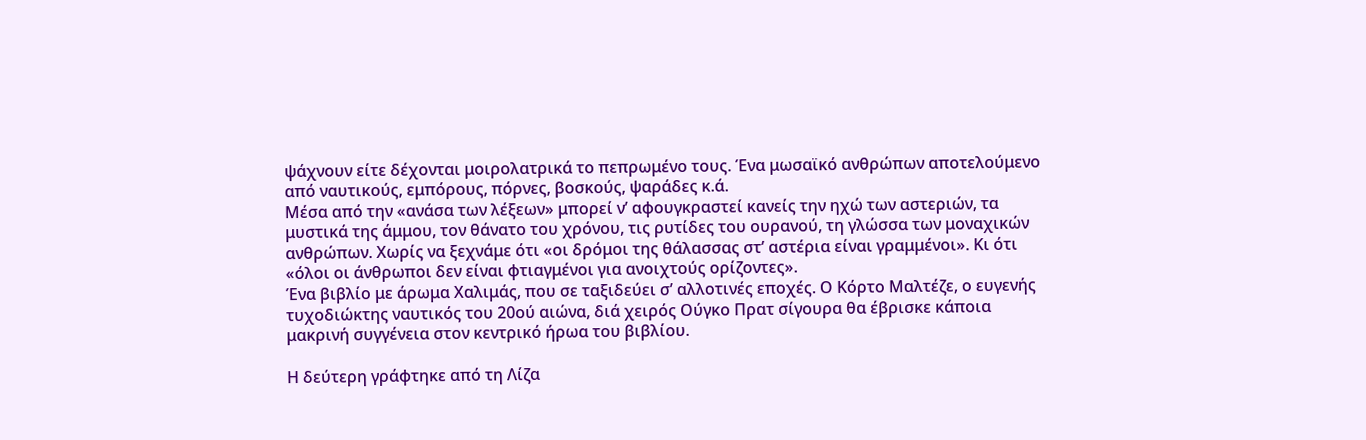ψάχνουν είτε δέχονται μοιρολατρικά το πεπρωμένο τους. Ένα μωσαϊκό ανθρώπων αποτελούμενο από ναυτικούς, εμπόρους, πόρνες, βοσκούς, ψαράδες κ.ά.
Μέσα από την «ανάσα των λέξεων» μπορεί ν’ αφουγκραστεί κανείς την ηχώ των αστεριών, τα μυστικά της άμμου, τον θάνατο του χρόνου, τις ρυτίδες του ουρανού, τη γλώσσα των μοναχικών ανθρώπων. Χωρίς να ξεχνάμε ότι «οι δρόμοι της θάλασσας στ’ αστέρια είναι γραμμένοι». Κι ότι «όλοι οι άνθρωποι δεν είναι φτιαγμένοι για ανοιχτούς ορίζοντες».
Ένα βιβλίο με άρωμα Χαλιμάς, που σε ταξιδεύει σ’ αλλοτινές εποχές. Ο Κόρτο Μαλτέζε, ο ευγενής τυχοδιώκτης ναυτικός του 20ού αιώνα, διά χειρός Ούγκο Πρατ σίγουρα θα έβρισκε κάποια μακρινή συγγένεια στον κεντρικό ήρωα του βιβλίου.

Η δεύτερη γράφτηκε από τη Λίζα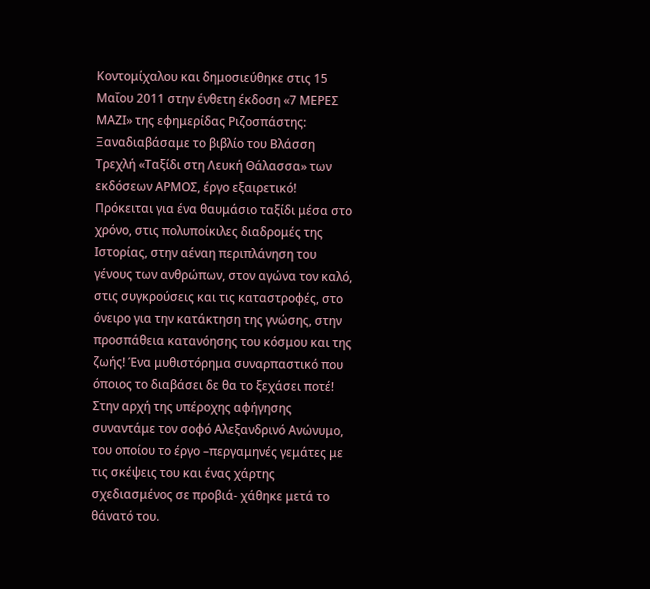Κοντομίχαλου και δημοσιεύθηκε στις 15 Μαΐου 2011 στην ένθετη έκδοση «7 ΜΕΡΕΣ ΜΑΖΙ» της εφημερίδας Ριζοσπάστης:
Ξαναδιαβάσαμε το βιβλίο του Βλάσση Τρεχλή «Ταξίδι στη Λευκή Θάλασσα» των εκδόσεων ΑΡΜΟΣ, έργο εξαιρετικό! Πρόκειται για ένα θαυμάσιο ταξίδι μέσα στο χρόνο, στις πολυποίκιλες διαδρομές της Ιστορίας, στην αέναη περιπλάνηση του γένους των ανθρώπων, στον αγώνα τον καλό, στις συγκρούσεις και τις καταστροφές, στο όνειρο για την κατάκτηση της γνώσης, στην προσπάθεια κατανόησης του κόσμου και της ζωής! Ένα μυθιστόρημα συναρπαστικό που όποιος το διαβάσει δε θα το ξεχάσει ποτέ!
Στην αρχή της υπέροχης αφήγησης συναντάμε τον σοφό Αλεξανδρινό Ανώνυμο, του οποίου το έργο –περγαμηνές γεμάτες με τις σκέψεις του και ένας χάρτης σχεδιασμένος σε προβιά- χάθηκε μετά το θάνατό του.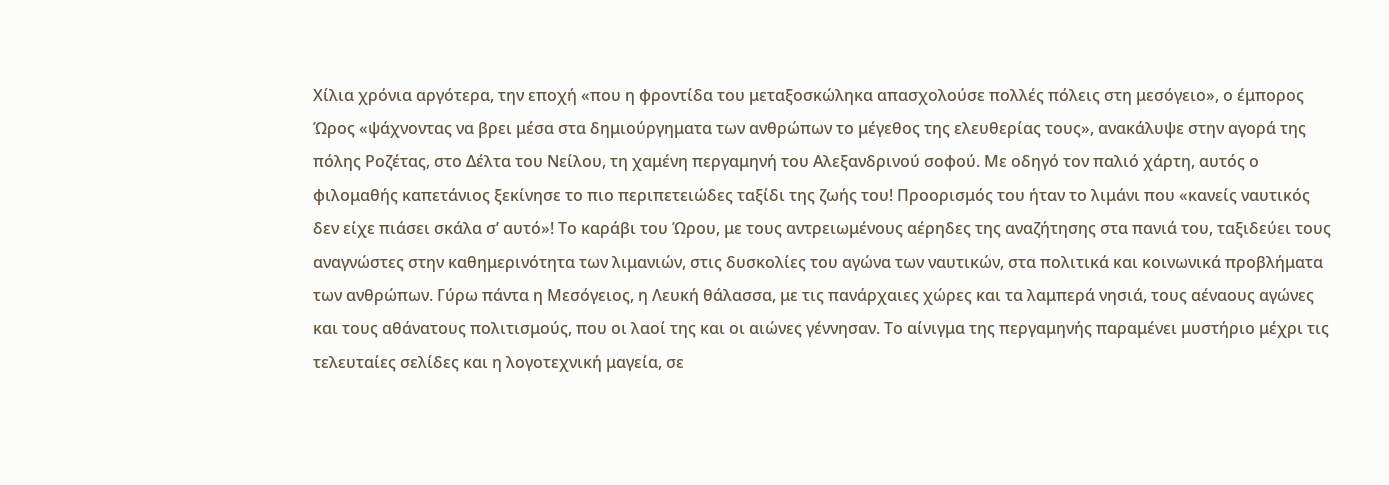Χίλια χρόνια αργότερα, την εποχή «που η φροντίδα του μεταξοσκώληκα απασχολούσε πολλές πόλεις στη μεσόγειο», ο έμπορος Ώρος «ψάχνοντας να βρει μέσα στα δημιούργηματα των ανθρώπων το μέγεθος της ελευθερίας τους», ανακάλυψε στην αγορά της πόλης Ροζέτας, στο Δέλτα του Νείλου, τη χαμένη περγαμηνή του Αλεξανδρινού σοφού. Με οδηγό τον παλιό χάρτη, αυτός ο φιλομαθής καπετάνιος ξεκίνησε το πιο περιπετειώδες ταξίδι της ζωής του! Προορισμός του ήταν το λιμάνι που «κανείς ναυτικός δεν είχε πιάσει σκάλα σ’ αυτό»! Το καράβι του Ώρου, με τους αντρειωμένους αέρηδες της αναζήτησης στα πανιά του, ταξιδεύει τους αναγνώστες στην καθημερινότητα των λιμανιών, στις δυσκολίες του αγώνα των ναυτικών, στα πολιτικά και κοινωνικά προβλήματα των ανθρώπων. Γύρω πάντα η Μεσόγειος, η Λευκή θάλασσα, με τις πανάρχαιες χώρες και τα λαμπερά νησιά, τους αέναους αγώνες και τους αθάνατους πολιτισμούς, που οι λαοί της και οι αιώνες γέννησαν. Το αίνιγμα της περγαμηνής παραμένει μυστήριο μέχρι τις τελευταίες σελίδες και η λογοτεχνική μαγεία, σε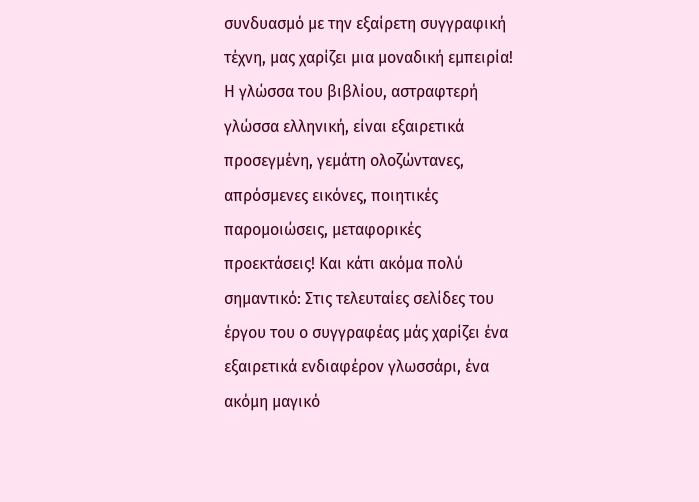συνδυασμό με την εξαίρετη συγγραφική τέχνη, μας χαρίζει μια μοναδική εμπειρία! Η γλώσσα του βιβλίου, αστραφτερή γλώσσα ελληνική, είναι εξαιρετικά προσεγμένη, γεμάτη ολοζώντανες, απρόσμενες εικόνες, ποιητικές παρομοιώσεις, μεταφορικές προεκτάσεις! Και κάτι ακόμα πολύ σημαντικό: Στις τελευταίες σελίδες του έργου του ο συγγραφέας μάς χαρίζει ένα εξαιρετικά ενδιαφέρον γλωσσάρι, ένα ακόμη μαγικό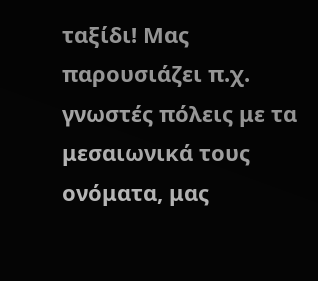ταξίδι! Μας παρουσιάζει π.χ. γνωστές πόλεις με τα μεσαιωνικά τους ονόματα, μας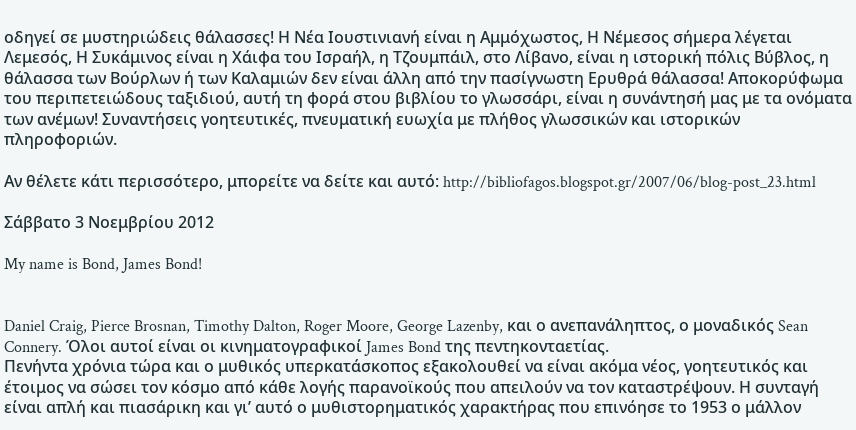οδηγεί σε μυστηριώδεις θάλασσες! Η Νέα Ιουστινιανή είναι η Αμμόχωστος, Η Νέμεσος σήμερα λέγεται Λεμεσός, Η Συκάμινος είναι η Χάιφα του Ισραήλ, η Τζουμπάιλ, στο Λίβανο, είναι η ιστορική πόλις Βύβλος, η θάλασσα των Βούρλων ή των Καλαμιών δεν είναι άλλη από την πασίγνωστη Ερυθρά θάλασσα! Αποκορύφωμα του περιπετειώδους ταξιδιού, αυτή τη φορά στου βιβλίου το γλωσσάρι, είναι η συνάντησή μας με τα ονόματα των ανέμων! Συναντήσεις γοητευτικές, πνευματική ευωχία με πλήθος γλωσσικών και ιστορικών πληροφοριών.

Αν θέλετε κάτι περισσότερο, μπορείτε να δείτε και αυτό: http://bibliofagos.blogspot.gr/2007/06/blog-post_23.html

Σάββατο 3 Νοεμβρίου 2012

My name is Bond, James Bond!


Daniel Craig, Pierce Brosnan, Timothy Dalton, Roger Moore, George Lazenby, και ο ανεπανάληπτος, ο μοναδικός Sean Connery. Όλοι αυτοί είναι οι κινηματογραφικοί James Bond της πεντηκονταετίας.
Πενήντα χρόνια τώρα και ο μυθικός υπερκατάσκοπος εξακολουθεί να είναι ακόμα νέος, γοητευτικός και έτοιμος να σώσει τον κόσμο από κάθε λογής παρανοϊκούς που απειλούν να τον καταστρέψουν. Η συνταγή είναι απλή και πιασάρικη και γι’ αυτό ο μυθιστορηματικός χαρακτήρας που επινόησε το 1953 ο μάλλον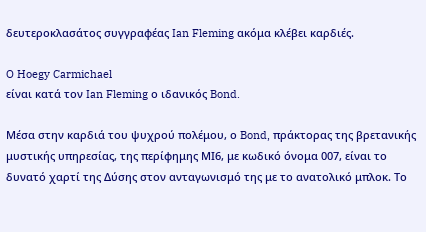δευτεροκλασάτος συγγραφέας Ian Fleming ακόμα κλέβει καρδιές.

O Hoegy Carmichael
είναι κατά τον Ian Fleming ο ιδανικός Bond.

Μέσα στην καρδιά του ψυχρού πολέμου, ο Bond, πράκτορας της βρετανικής μυστικής υπηρεσίας, της περίφημης ΜΙ6, με κωδικό όνομα 007, είναι το δυνατό χαρτί της Δύσης στον ανταγωνισμό της με το ανατολικό μπλοκ. Το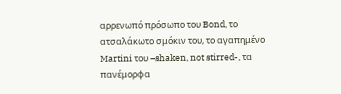αρρενωπό πρόσωπο του Bond, το ατσαλάκωτο σμόκιν του, το αγαπημένο Martini του –shaken, not stirred-, τα πανέμορφα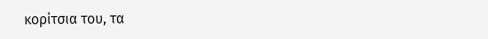κορίτσια του, τα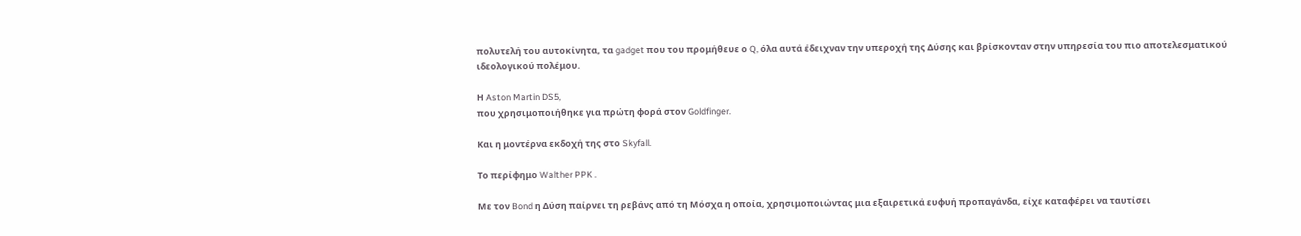πολυτελή του αυτοκίνητα, τα gadget που του προμήθευε ο Q, όλα αυτά έδειχναν την υπεροχή της Δύσης και βρίσκονταν στην υπηρεσία του πιο αποτελεσματικού ιδεολογικού πολέμου.

Η Aston Martin DS5,
που χρησιμοποιήθηκε για πρώτη φορά στον Goldfinger.

Και η μοντέρνα εκδοχή της στο Skyfall.

Το περίφημο Walther PPK .

Με τον Bond η Δύση παίρνει τη ρεβάνς από τη Μόσχα η οποία, χρησιμοποιώντας μια εξαιρετικά ευφυή προπαγάνδα, είχε καταφέρει να ταυτίσει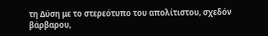τη Δύση με το στερεότυπο του απολίτιστου, σχεδόν βάρβαρου,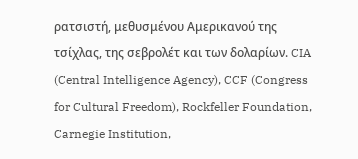ρατσιστή, μεθυσμένου Αμερικανού της τσίχλας, της σεβρολέτ και των δολαρίων. CIA (Central Intelligence Agency), CCF (Congress for Cultural Freedom), Rockfeller Foundation, Carnegie Institution,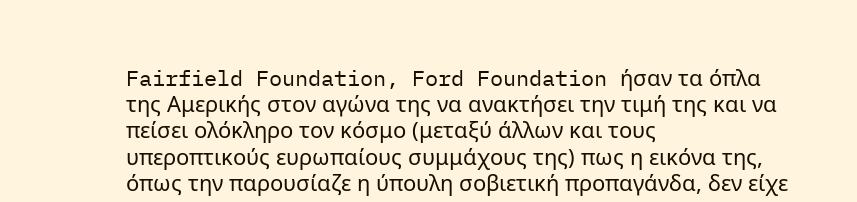Fairfield Foundation, Ford Foundation ήσαν τα όπλα της Αμερικής στον αγώνα της να ανακτήσει την τιμή της και να πείσει ολόκληρο τον κόσμο (μεταξύ άλλων και τους υπεροπτικούς ευρωπαίους συμμάχους της) πως η εικόνα της, όπως την παρουσίαζε η ύπουλη σοβιετική προπαγάνδα, δεν είχε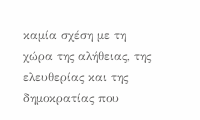καμία σχέση με τη χώρα της αλήθειας, της ελευθερίας και της δημοκρατίας που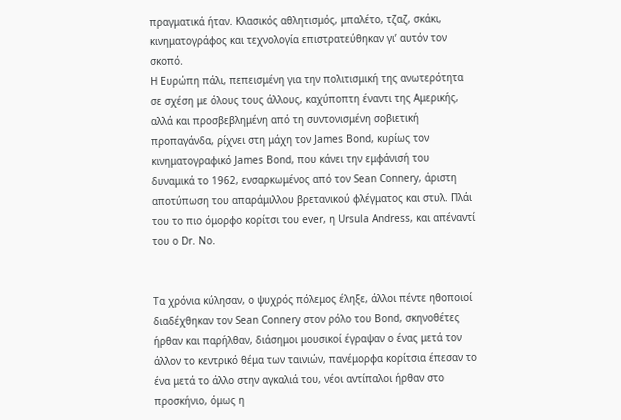πραγματικά ήταν. Κλασικός αθλητισμός, μπαλέτο, τζαζ, σκάκι, κινηματογράφος και τεχνολογία επιστρατεύθηκαν γι’ αυτόν τον σκοπό.
Η Ευρώπη πάλι, πεπεισμένη για την πολιτισμική της ανωτερότητα σε σχέση με όλους τους άλλους, καχύποπτη έναντι της Αμερικής, αλλά και προσβεβλημένη από τη συντονισμένη σοβιετική προπαγάνδα, ρίχνει στη μάχη τον James Bond, κυρίως τον κινηματογραφικό James Bond, που κάνει την εμφάνισή του δυναμικά το 1962, ενσαρκωμένος από τον Sean Connery, άριστη αποτύπωση του απαράμιλλου βρετανικού φλέγματος και στυλ. Πλάι του το πιο όμορφο κορίτσι του ever, η Ursula Andress, και απέναντί του ο Dr. No.


Τα χρόνια κύλησαν, ο ψυχρός πόλεμος έληξε, άλλοι πέντε ηθοποιοί διαδέχθηκαν τον Sean Connery στον ρόλο του Bond, σκηνοθέτες ήρθαν και παρήλθαν, διάσημοι μουσικοί έγραψαν ο ένας μετά τον άλλον το κεντρικό θέμα των ταινιών, πανέμορφα κορίτσια έπεσαν το ένα μετά το άλλο στην αγκαλιά του, νέοι αντίπαλοι ήρθαν στο προσκήνιο, όμως η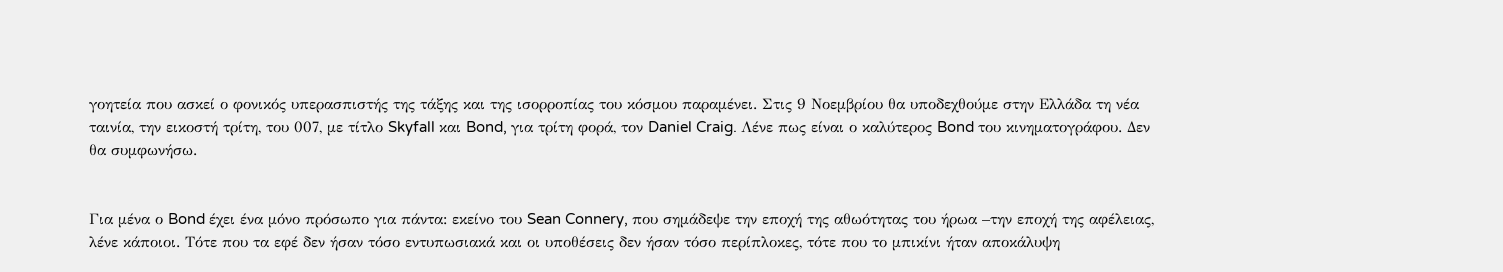γοητεία που ασκεί ο φονικός υπερασπιστής της τάξης και της ισορροπίας του κόσμου παραμένει. Στις 9 Νοεμβρίου θα υποδεχθούμε στην Ελλάδα τη νέα ταινία, την εικοστή τρίτη, του 007, με τίτλο Skyfall και Bond, για τρίτη φορά, τον Daniel Craig. Λένε πως είναι ο καλύτερος Bond του κινηματογράφου. Δεν θα συμφωνήσω.


Για μένα ο Bond έχει ένα μόνο πρόσωπο για πάντα: εκείνο του Sean Connery, που σημάδεψε την εποχή της αθωότητας του ήρωα –την εποχή της αφέλειας, λένε κάποιοι. Τότε που τα εφέ δεν ήσαν τόσο εντυπωσιακά και οι υποθέσεις δεν ήσαν τόσο περίπλοκες, τότε που το μπικίνι ήταν αποκάλυψη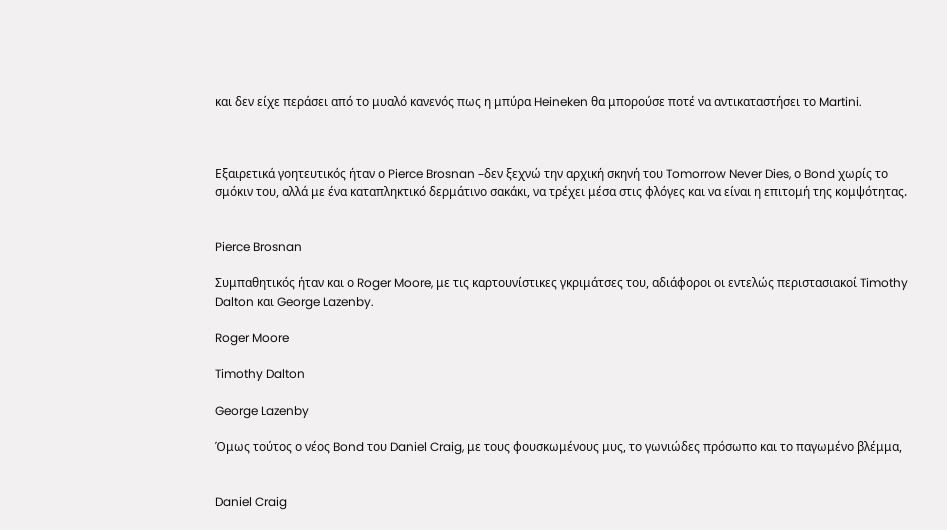και δεν είχε περάσει από το μυαλό κανενός πως η μπύρα Heineken θα μπορούσε ποτέ να αντικαταστήσει το Martini.



Εξαιρετικά γοητευτικός ήταν ο Pierce Brosnan –δεν ξεχνώ την αρχική σκηνή του Tomorrow Never Dies, ο Bond χωρίς το σμόκιν του, αλλά με ένα καταπληκτικό δερμάτινο σακάκι, να τρέχει μέσα στις φλόγες και να είναι η επιτομή της κομψότητας.


Pierce Brosnan

Συμπαθητικός ήταν και ο Roger Moore, με τις καρτουνίστικες γκριμάτσες του, αδιάφοροι οι εντελώς περιστασιακοί Timothy Dalton και George Lazenby.

Roger Moore

Timothy Dalton

George Lazenby

Όμως τούτος ο νέος Bond του Daniel Craig, με τους φουσκωμένους μυς, το γωνιώδες πρόσωπο και το παγωμένο βλέμμα,


Daniel Craig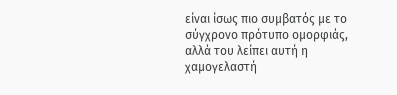είναι ίσως πιο συμβατός με το σύγχρονο πρότυπο ομορφιάς, αλλά του λείπει αυτή η χαμογελαστή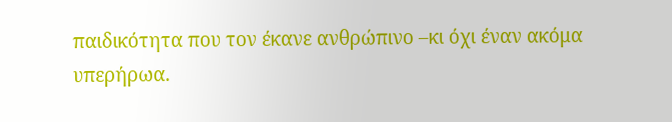παιδικότητα που τον έκανε ανθρώπινο –κι όχι έναν ακόμα υπερήρωα.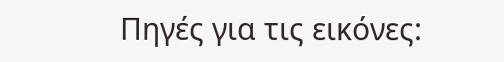Πηγές για τις εικόνες: